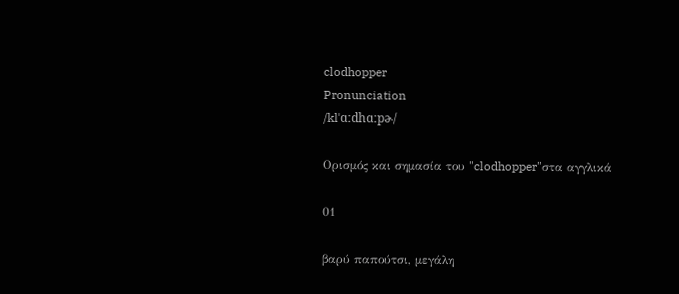clodhopper
Pronunciation
/klˈɑːdhɑːpɚ/

Ορισμός και σημασία του "clodhopper"στα αγγλικά

01

βαρύ παπούτσι, μεγάλη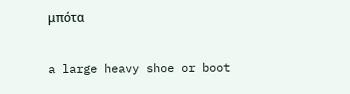μπότα

a large heavy shoe or boot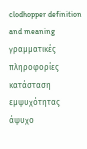clodhopper definition and meaning
γραμματικές πληροφορίες
κατάσταση εμψυχότητας
άψυχο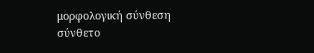μορφολογική σύνθεση
σύνθετο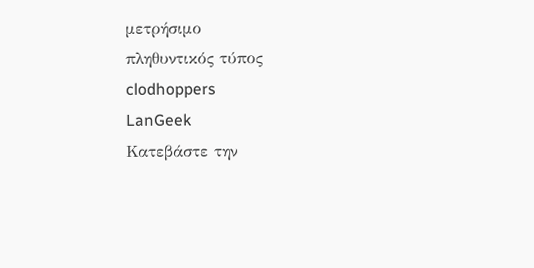μετρήσιμο
πληθυντικός τύπος
clodhoppers
LanGeek
Κατεβάστε την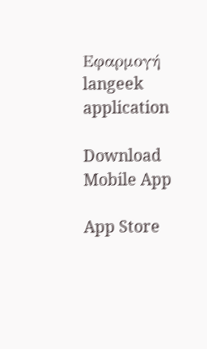Εφαρμογή
langeek application

Download Mobile App

App Store